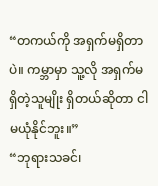“တကယ်ကို အရှက်မရှိတာပဲ။ ကမ္ဘာမှာ သူ့လို အရှက်မရှိတဲ့သူမျိုး ရှိတယ်ဆိုတာ ငါမယုံနိုင်ဘူး။”
“ဘုရားသခင်၊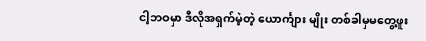ငါ့ဘဝမှာ ဒီလိုအရှက်မဲ့တဲ့ ယောင်္ကျား မျိုး တစ်ခါမှမတွေ့ဖူး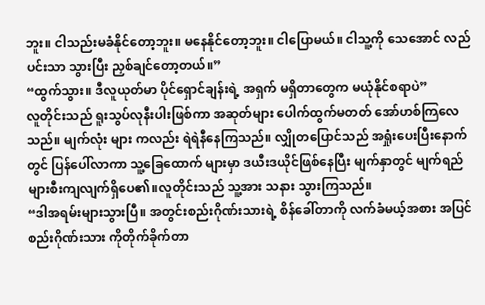ဘူး။ ငါသည်းမခံနိုင်တော့ဘူး။ မနေနိုင်တော့ဘူး။ ငါပြောမယ်။ ငါသူ့ကို သေအောင် လည်ပင်းသာ သွားပြီး ညှစ်ချင်တော့တယ်။”
“ထွက်သွား။ ဒီလူယုတ်မာ ပိုင်ရှောင်ချန်းရဲ့ အရှက် မရှိတာတွေက မယုံနိုင်စရာပဲ”
လူတိုင်းသည် ရူးသွပ်လုနီးပါးဖြစ်ကာ အဆုတ်များ ပေါက်ထွက်မတတ် အော်ဟစ်ကြလေသည်။ မျက်လုံး များ ကလည်း ရဲရဲနီနေကြသည်။ လျှိုတပြောင်သည် အရှုံးပေးပြီးနောက်တွင် ပြန်ပေါ်လာကာ သူ့ခြေထောက် များမှာ ဒယီးဒယိုင်ဖြစ်နေပြီး မျက်နှာတွင် မျက်ရည် များစီးကျလျက်ရှိပေ၏။လူတိုင်းသည် သူ့အား သနား သွားကြသည်။
“ဒါအရမ်းများသွားပြီ။ အတွင်းစည်းဂိုဏ်းသားရဲ့ စိန်ခေါ်တာကို လက်ခံမယ့်အစား အပြင်စည်းဂိုဏ်းသား ကိုတိုက်ခိုက်တာ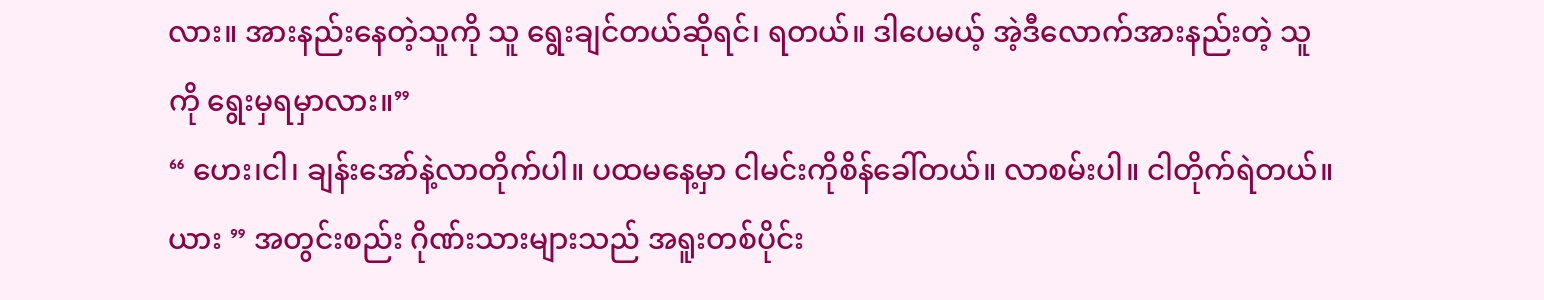လား။ အားနည်းနေတဲ့သူကို သူ ရွေးချင်တယ်ဆိုရင်၊ ရတယ်။ ဒါပေမယ့် အဲ့ဒီလောက်အားနည်းတဲ့ သူကို ရွေးမှရမှာလား။”
“ ဟေး၊ငါ၊ ချန်းအော်နဲ့လာတိုက်ပါ။ ပထမနေ့မှာ ငါမင်းကိုစိန်ခေါ်တယ်။ လာစမ်းပါ။ ငါတိုက်ရဲတယ်။ယား ” အတွင်းစည်း ဂိုဏ်းသားများသည် အရူးတစ်ပိုင်း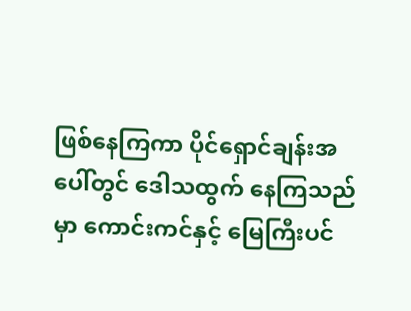ဖြစ်နေကြကာ ပိုင်ရှောင်ချန်းအပေါ်တွင် ဒေါသထွက် နေကြသည်မှာ ကောင်းကင်နှင့် မြေကြီးပင်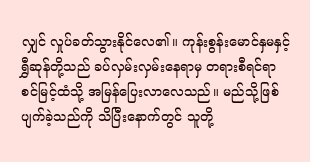လျှင် လှုပ်ခတ်သွားနိုင်လေ၏။ ကုန်းစွန်းမောင်နှမနှင့် ရွှီဆုန်တို့သည် ခပ်လှမ်းလှမ်းနေရာမှ တရားစီရင်ရာစင်မြင့်ထံသို့ အမြန်ပြေးလာလေသည်။ မည်သို့ဖြစ်ပျက်ခဲ့သည်ကို သိပြီးနောက်တွင် သူတို့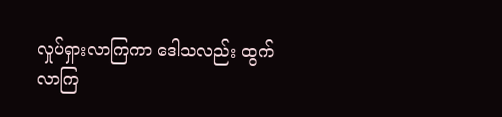လှုပ်ရှားလာကြကာ ဒေါသလည်း ထွက်လာကြ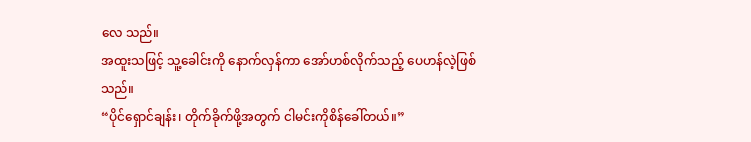လေ သည်။
အထူးသဖြင့် သူ့ခေါင်းကို နောက်လှန်ကာ အော်ဟစ်လိုက်သည့် ပေဟန်လဲ့ဖြစ်သည်။
“ပိုင်ရှောင်ချန်း၊ တိုက်ခိုက်ဖို့အတွက် ငါမင်းကိုစိန်ခေါ်တယ်။”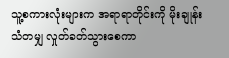သူ့စကားလုံးများက အရာရာတိုင်းကို မိုးချုန်းသံတမျှ လှုတ်ခတ်သွားစေကာ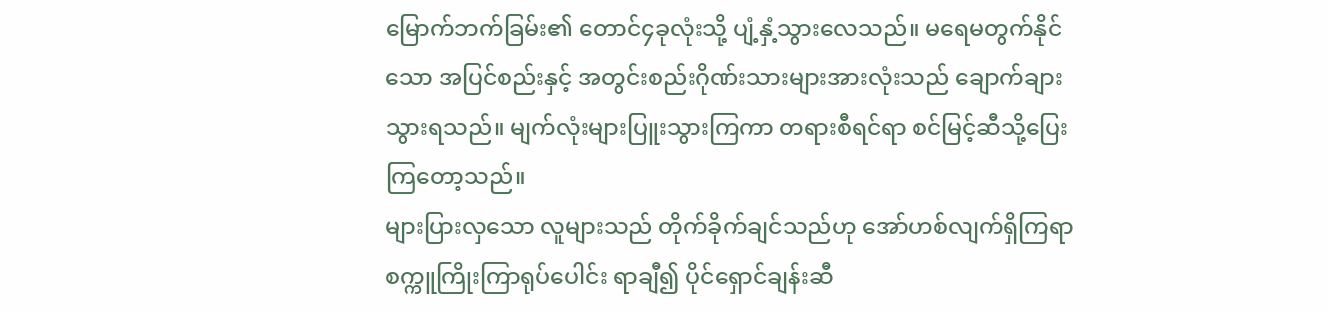မြောက်ဘက်ခြမ်း၏ တောင်၄ခုလုံးသို့ ပျံ့နှံ့သွားလေသည်။ မရေမတွက်နိုင်သော အပြင်စည်းနှင့် အတွင်းစည်းဂိုဏ်းသားများအားလုံးသည် ချောက်ချားသွားရသည်။ မျက်လုံးများပြူးသွားကြကာ တရားစီရင်ရာ စင်မြင့်ဆီသို့ပြေးကြတော့သည်။
များပြားလှသော လူများသည် တိုက်ခိုက်ချင်သည်ဟု အော်ဟစ်လျက်ရှိကြရာ စက္ကူကြိုးကြာရုပ်ပေါင်း ရာချီ၍ ပိုင်ရှောင်ချန်းဆီ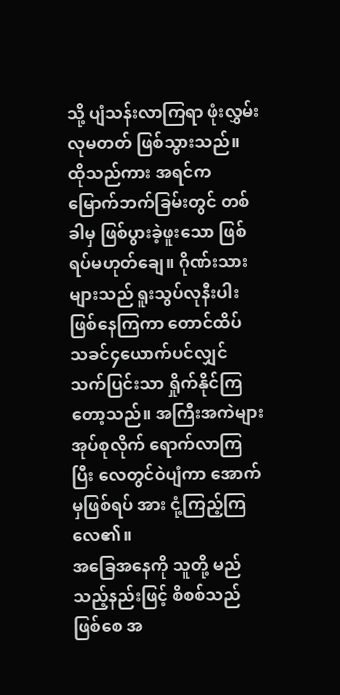သို့ ပျံသန်းလာကြရာ ဖုံးလွှမ်းလုမတတ် ဖြစ်သွားသည်။
ထိုသည်ကား အရင်က မြောက်ဘက်ခြမ်းတွင် တစ်ခါမှ ဖြစ်ပွားခဲ့ဖူးသော ဖြစ်ရပ်မဟုတ်ချေ။ ဂိုဏ်းသားများသည် ရူးသွပ်လုနီးပါးဖြစ်နေကြကာ တောင်ထိပ် သခင်၄ယောက်ပင်လျှင် သက်ပြင်းသာ ရှိုက်နိုင်ကြ တော့သည်။ အကြီးအကဲများ အုပ်စုလိုက် ရောက်လာကြပြီး လေတွင်ဝဲပျံကာ အောက်မှဖြစ်ရပ် အား ငုံ့ကြည့်ကြလေ၏။
အခြေအနေကို သူတို့ မည်သည့်နည်းဖြင့် စိစစ်သည် ဖြစ်စေ အ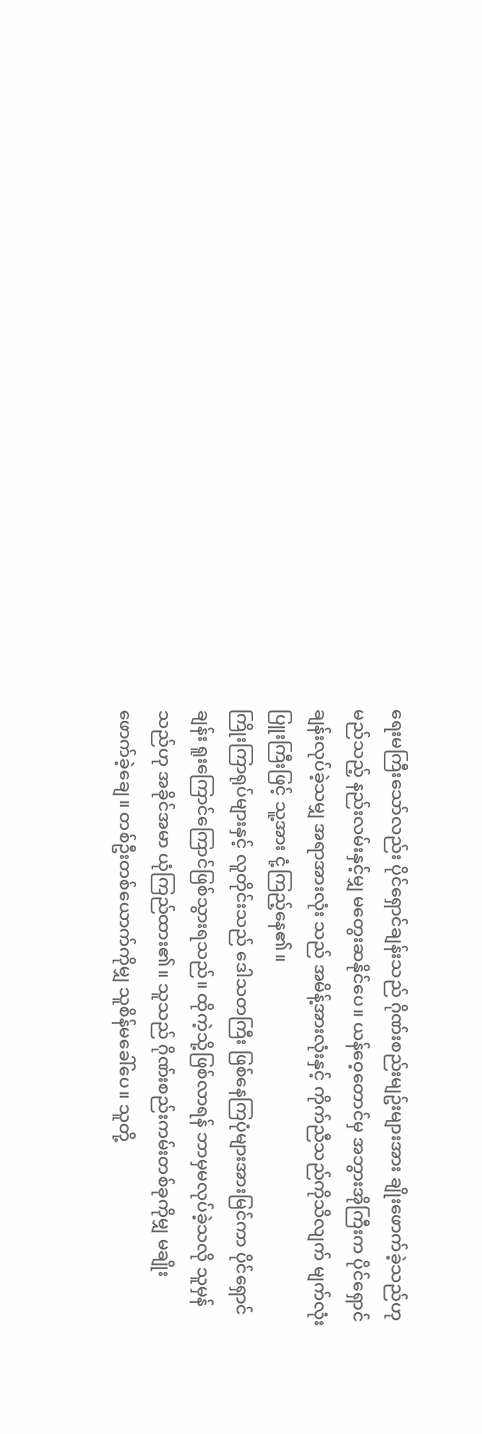ရေးမကြီးသော်လည်း ပိုင်ရှောင်ချန်းသည် ဂိုဏ်းစည်းမျဥ်းများအား ချိုးဖောက်ခဲ့သည်ဟု မည်သည့် နည်းလမ်းနှင့်မျှ မတွေးဆနိုင်ပေ။ ယန်ဝေ့တောင်မှ အဘွားအိုကြီးက ပိုင်ရှောင်ချန်းလုပ်ခဲ့သမျှ အရာအားလုံး သည် အမိန့်အားလုံးနှင့် ကိုက်ညီသည်ကိုသိလျက် မျက်လုံးပြူးကြီးဖြင့် သူ့အား ငုံ့ကြည့်နေ၏။
ကြိုးကြာရုပ်များနှင့် လူတိုင်းသည် ဒေါသတကြီး ဖြစ်နေကြပုံများအားမြင်ကာ ပိုင်ရှောင်ချန်း ရူးကြောင်ကြောင်ဖြစ်သွားရသည်။ ထိုကဲ့သို့ဖြစ်လာရန် ဘာမှမလုပ်ခဲ့သလို သူမှန်သည်ဟု အခိုင်အမာ ယုံကြည်ထား၏။ သူသည် ဂိုဏ်းစည်းကမ်းတစ်ခုကိုမျှ မချိုး ဖောက်ခဲ့ချေ။ တစ်ဦးတစ်ယောက်ကိုမျှ သူစိန်မခေါ်ပေ။ သူတို့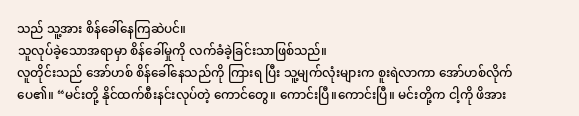သည် သူ့အား စိန်ခေါ်နေကြဆဲပင်။
သူလုပ်ခဲ့သောအရာမှာ စိန်ခေါ်မှုကို လက်ခံခဲ့ခြင်းသာဖြစ်သည်။
လူတိုင်းသည် အော်ဟစ် စိန်ခေါ်နေသည်ကို ကြားရ ပြီး သူ့မျက်လုံးများက စူးရဲလာကာ အော်ဟစ်လိုက်ပေ၏။ “မင်းတို့ နိုင်ထက်စီးနင်းလုပ်တဲ့ ကောင်တွေ။ ကောင်းပြီ။ကောင်းပြီ။ မင်းတို့က ငါ့ကို ဖိအား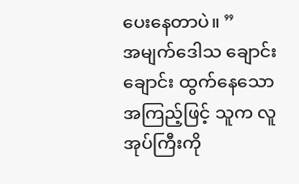ပေးနေတာပဲ။ ”
အမျက်ဒေါသ ချောင်းချောင်း ထွက်နေသော အကြည့်ဖြင့် သူက လူအုပ်ကြီးကို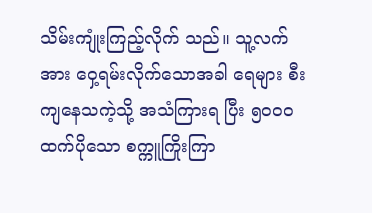သိမ်းကျုံးကြည့်လိုက် သည်။ သူ့လက်အား ဝှေ့ရမ်းလိုက်သောအခါ ရေများ စီးကျနေသကဲ့သို့ အသံကြားရ ပြီး ၅၀၀၀ထက်ပိုသော စက္ကူကြိုးကြာ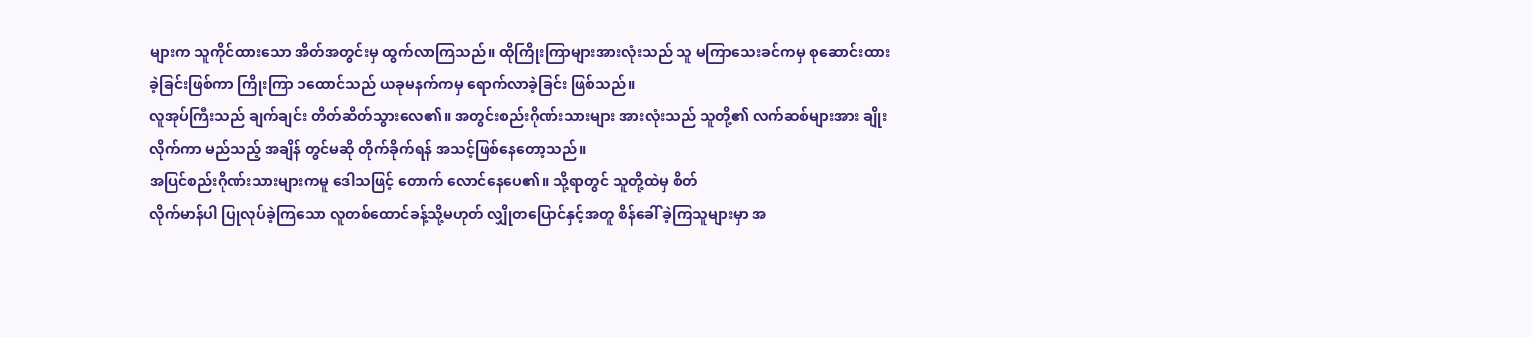များက သူကိုင်ထားသော အိတ်အတွင်းမှ ထွက်လာကြသည်။ ထိုကြိုးကြာများအားလုံးသည် သူ မကြာသေးခင်ကမှ စုဆောင်းထားခဲ့ခြင်းဖြစ်ကာ ကြိုးကြာ ၁ထောင်သည် ယခုမနက်ကမှ ရောက်လာခဲ့ခြင်း ဖြစ်သည်။
လူအုပ်ကြီးသည် ချက်ချင်း တိတ်ဆိတ်သွားလေ၏။ အတွင်းစည်းဂိုဏ်းသားများ အားလုံးသည် သူတို့၏ လက်ဆစ်များအား ချိုးလိုက်ကာ မည်သည့် အချိန် တွင်မဆို တိုက်ခိုက်ရန် အသင့်ဖြစ်နေတော့သည်။
အပြင်စည်းဂိုဏ်းသားများကမူ ဒေါသဖြင့် တောက် လောင်နေပေ၏။ သို့ရာတွင် သူတို့ထဲမှ စိတ်
လိုက်မာန်ပါ ပြုလုပ်ခဲ့ကြသော လူတစ်ထောင်ခန့်သို့မဟုတ် လျှိုတပြောင်နှင့်အတူ စိန်ခေါ် ခဲ့ကြသူများမှာ အ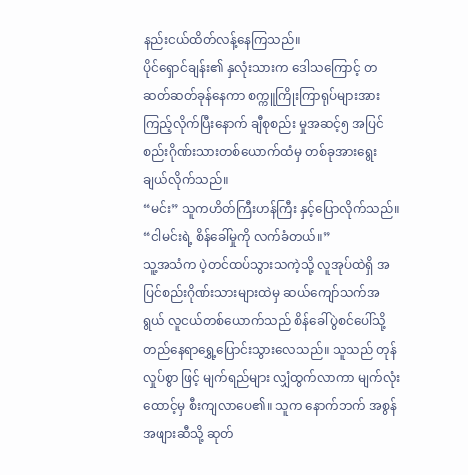နည်းငယ်ထိတ်လန့်နေကြသည်။
ပိုင်ရှောင်ချန်း၏ နှလုံးသားက ဒေါသကြောင့် တဆတ်ဆတ်ခုန်နေကာ စက္ကူကြိုးကြာရုပ်များအား ကြည့်လိုက်ပြီးနောက် ချီစုစည်း မှုအဆင့်၅ အပြင်စည်းဂိုဏ်းသားတစ်ယောက်ထံမှ တစ်ခုအားရွေးချယ်လိုက်သည်။
“မင်း” သူကဟိတ်ကြီးဟန်ကြီး နှင့်ပြောလိုက်သည်။ “ငါမင်းရဲ့ စိန်ခေါ်မှုကို လက်ခံတယ်။”
သူ့အသံက ပဲ့တင်ထပ်သွားသကဲ့သို့ လူအုပ်ထဲရှိ အပြင်စည်းဂိုဏ်းသားများထဲမှ ဆယ်ကျော်သက်အရွယ် လူငယ်တစ်ယောက်သည် စိန်ခေါ်ပွဲစင်ပေါ်သို့ တည်နေရာရွှေ့ပြောင်းသွားလေသည်။ သူသည် တုန်လှုပ်စွာ ဖြင့် မျက်ရည်များ လျှံထွက်လာကာ မျက်လုံးထောင့်မှ စီးကျလာပေ၏။ သူက နောက်ဘက် အစွန်အဖျားဆီသို့ ဆုတ်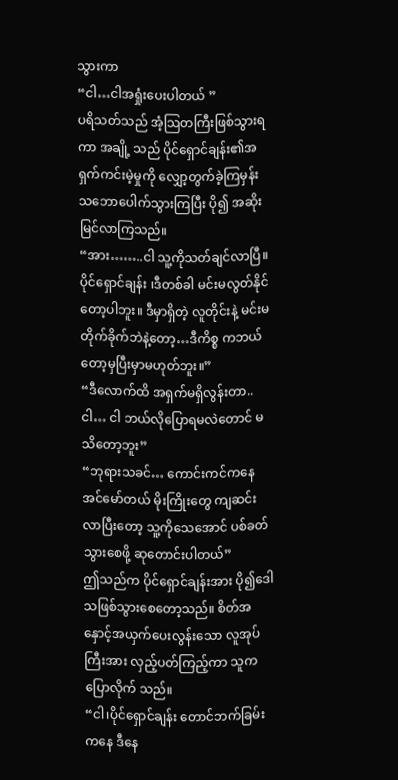သွားကာ
“ငါ…ငါအရှုံးပေးပါတယ် ”
ပရိသတ်သည် အံ့သြတကြီးဖြစ်သွားရကာ အချို့ သည် ပိုင်ရှောင်ချန်း၏အရှက်ကင်းမဲ့မှုကို လျှော့တွက်ခဲ့ကြမှန်း သဘောပေါက်သွားကြပြီး ပို၍ အဆိုးမြင်လာကြသည်။
“အား……..ငါ သူ့ကိုသတ်ချင်လာပြီ။ ပိုင်ရှောင်ချန်း ၊ဒီတစ်ခါ မင်းမလွတ်နိုင်တော့ပါဘူး။ ဒီမှာရှိတဲ့ လူတိုင်းနဲ့ မင်းမတိုက်ခိုက်ဘဲနဲ့တော့…ဒီကိစ္စ ကဘယ်တော့မှပြီးမှာမဟုတ်ဘူး။”
“ဒီလောက်ထိ အရှက်မရှိလွန်းတာ.. ငါ… ငါ ဘယ်လိုပြောရမလဲတောင် မသိတော့ဘူး”
“ဘုရားသခင်… ကောင်းကင်ကနေ အင်မော်တယ် မိုးကြိုးတွေ ကျဆင်းလာပြီးတော့ သူ့ကိုသေအောင် ပစ်ခတ်သွားစေဖို့ ဆုတောင်းပါတယ်”
ဤသည်က ပိုင်ရှောင်ချန်းအား ပို၍ဒေါသဖြစ်သွားစေတော့သည်။ စိတ်အနှောင့်အယှက်ပေးလွန်းသော လူအုပ်ကြီးအား လှည့်ပတ်ကြည့်ကာ သူကပြောလိုက် သည်။
“ငါ၊ပိုင်ရှောင်ချန်း တောင်ဘက်ခြမ်းကနေ ဒီနေ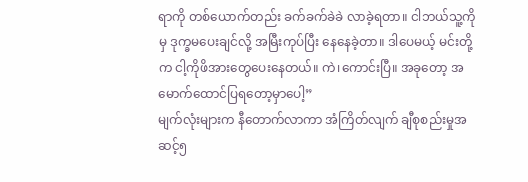ရာကို တစ်ယောက်တည်း ခက်ခက်ခဲခဲ လာခဲ့ရတာ။ ငါဘယ်သူ့ကိုမှ ဒုက္ခမပေးချင်လို့ အမြီးကုပ်ပြီး နေနေခဲ့တာ။ ဒါပေမယ့် မင်းတို့က ငါ့ကိုဖိအားတွေပေးနေတယ်။ ကဲ၊ကောင်းပြီ။ အခုတော့ အမောက်ထောင်ပြရတော့မှာပေါ့”
မျက်လုံးများက နီတောက်လာကာ အံကြိတ်လျက် ချီစုစည်းမှုအဆင့်၅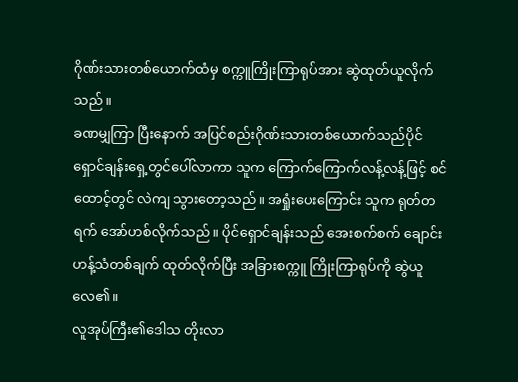ဂိုဏ်းသားတစ်ယောက်ထံမှ စက္ကူကြိုးကြာရုပ်အား ဆွဲထုတ်ယူလိုက်သည်။
ခဏမျှကြာ ပြီးနောက် အပြင်စည်းဂိုဏ်းသားတစ်ယောက်သည်ပိုင်ရှောင်ချန်းရှေ့တွင်ပေါ်လာကာ သူက ကြောက်ကြောက်လန့်လန့်ဖြင့် စင်ထောင့်တွင် လဲကျ သွားတော့သည်။ အရှုံးပေးကြောင်း သူက ရုတ်တရက် အော်ဟစ်လိုက်သည်။ ပိုင်ရှောင်ချန်းသည် အေးစက်စက် ချောင်းဟန့်သံတစ်ချက် ထုတ်လိုက်ပြီး အခြားစက္ကူ ကြိုးကြာရုပ်ကို ဆွဲယူလေ၏။
လူအုပ်ကြီး၏ဒေါသ တိုးလာ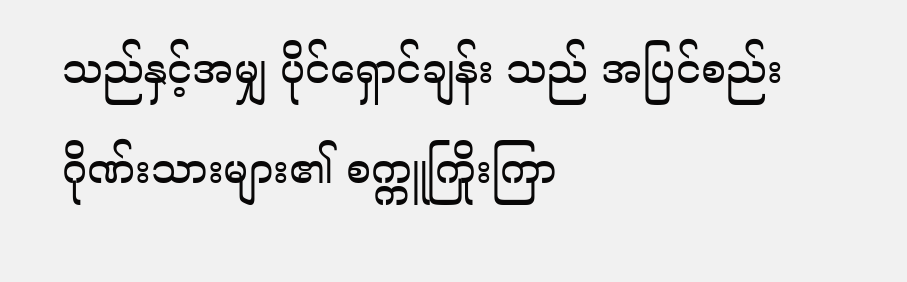သည်နှင့်အမျှ ပိုင်ရှောင်ချန်း သည် အပြင်စည်းဂိုဏ်းသားများ၏ စက္ကူကြိုးကြာ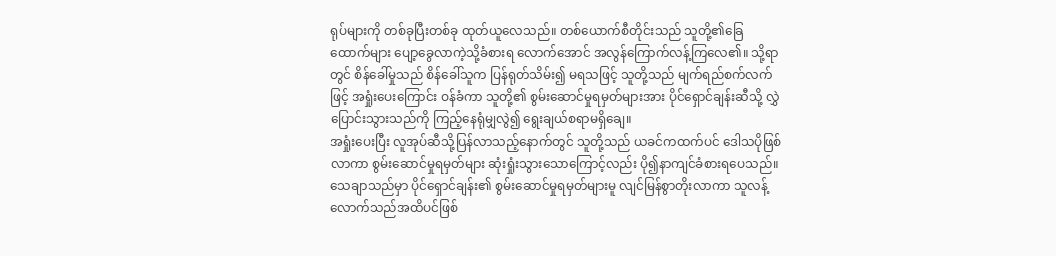ရုပ်များကို တစ်ခုပြီးတစ်ခု ထုတ်ယူလေသည်။ တစ်ယောက်စီတိုင်းသည် သူတို့၏ခြေထောက်များ ပျော့ခွေလာကဲ့သို့ခံစားရ လောက်အောင် အလွန်ကြောက်လန့်ကြလေ၏။ သို့ရာတွင် စိန်ခေါ်မှုသည် စိန်ခေါ်သူက ပြန်ရုတ်သိမ်း၍ မရသဖြင့် သူတို့သည် မျက်ရည်စက်လက်ဖြင့် အရှုံးပေးကြောင်း ဝန်ခံကာ သူတို့၏ စွမ်းဆောင်မှုရမှတ်များအား ပိုင်ရှောင်ချန်းဆီသို့ လွှဲပြောင်းသွားသည်ကို ကြည့်နေရုံမျှလွဲ၍ ရွေးချယ်စရာမရှိချေ။
အရှုံးပေးပြီး လူအုပ်ဆီသို့ပြန်လာသည့်နောက်တွင် သူတို့သည် ယခင်ကထက်ပင် ဒေါသပိုဖြစ်လာကာ စွမ်းဆောင်မှုရမှတ်များ ဆုံးရှုံးသွားသောကြောင့်လည်း ပို၍နာကျင်ခံစားရပေသည်။
သေချာသည်မှာ ပိုင်ရှောင်ချန်း၏ စွမ်းဆောင်မှုရမှတ်များမူ လျင်မြန်စွာတိုးလာကာ သူလန့်လောက်သည်အထိပင်ဖြစ်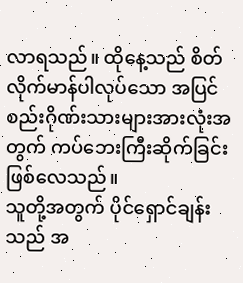လာရသည်။ ထိုနေ့သည် စိတ်လိုက်မာန်ပါလုပ်သော အပြင်စည်းဂိုဏ်းသားများအားလုံးအတွက် ကပ်ဘေးကြီးဆိုက်ခြင်း ဖြစ်လေသည်။
သူတို့အတွက် ပိုင်ရှောင်ချန်းသည် အ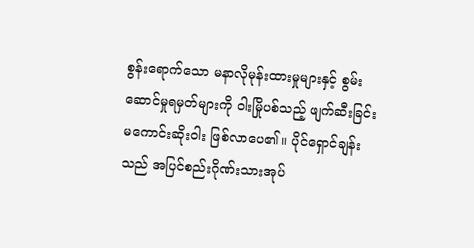စွန်းရောက်သော မနာလိုမုန်းထားမှုများနှင့် စွမ်းဆောင်မှုရမှတ်များကို ဝါးမြိုပစ်သည့် ဖျက်ဆီးခြင်းမကောင်းဆိုးဝါး ဖြစ်လာပေ၏။ ပိုင်ရှောင်ချန်းသည် အပြင်စည်းဂိုဏ်းသားအုပ်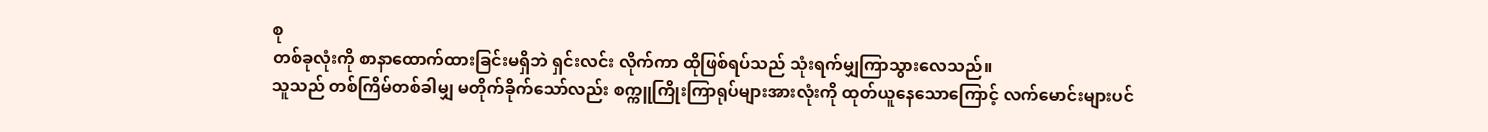စု
တစ်ခုလုံးကို စာနာထောက်ထားခြင်းမရှိဘဲ ရှင်းလင်း လိုက်ကာ ထိုဖြစ်ရပ်သည် သုံးရက်မျှကြာသွားလေသည်။
သူသည် တစ်ကြိမ်တစ်ခါမျှ မတိုက်ခိုက်သော်လည်း စက္ကူကြိုးကြာရုပ်များအားလုံးကို ထုတ်ယူနေသောကြောင့် လက်မောင်းများပင်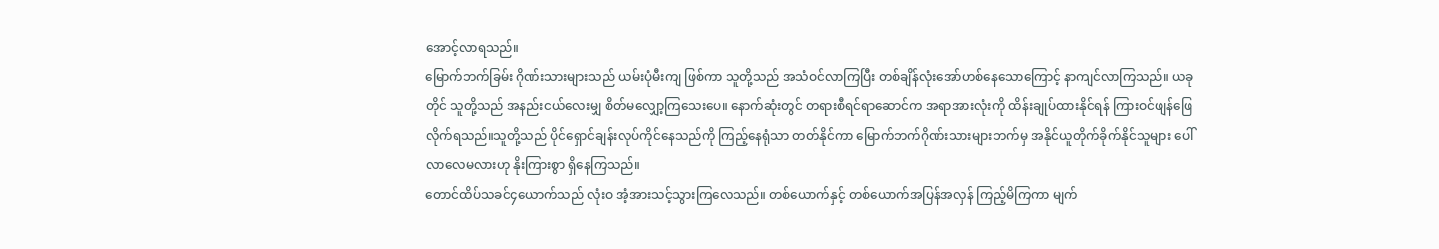အောင့်လာရသည်။
မြောက်ဘက်ခြမ်း ဂိုဏ်းသားများသည် ယမ်းပုံမီးကျ ဖြစ်ကာ သူတို့သည် အသံဝင်လာကြပြီး တစ်ချိန်လုံးအော်ဟစ်နေသောကြောင့် နာကျင်လာကြသည်။ ယခုတိုင် သူတို့သည် အနည်းငယ်လေးမျှ စိတ်မလျှော့ကြသေးပေ။ နောက်ဆုံးတွင် တရားစီရင်ရာဆောင်က အရာအားလုံးကို ထိန်းချုပ်ထားနိုင်ရန် ကြားဝင်ဖျန်ဖြေလိုက်ရသည်။သူတို့သည် ပိုင်ရှောင်ချန်းလုပ်ကိုင်နေသည်ကို ကြည့်နေရုံသာ တတ်နိုင်ကာ မြောက်ဘက်ဂိုဏ်းသားများဘက်မှ အနိုင်ယူတိုက်ခိုက်နိုင်သူများ ပေါ်လာလေမလားဟု နိုးကြားစွာ ရှိနေကြသည်။
တောင်ထိပ်သခင်၄ယောက်သည် လုံးဝ အံ့အားသင့်သွားကြလေသည်။ တစ်ယောက်နှင့် တစ်ယောက်အပြန်အလှန် ကြည့်မိကြကာ မျက်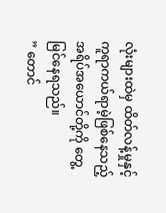လုံးများထဲမှ ထိတ်လန့်မှုနှင့် ကူရာကယ်ရာမဲ့ဖြစ်နေသည့် အရိပ်အယောင်တို့ကို တွေ့မြင်နေရသည်။
” တောင်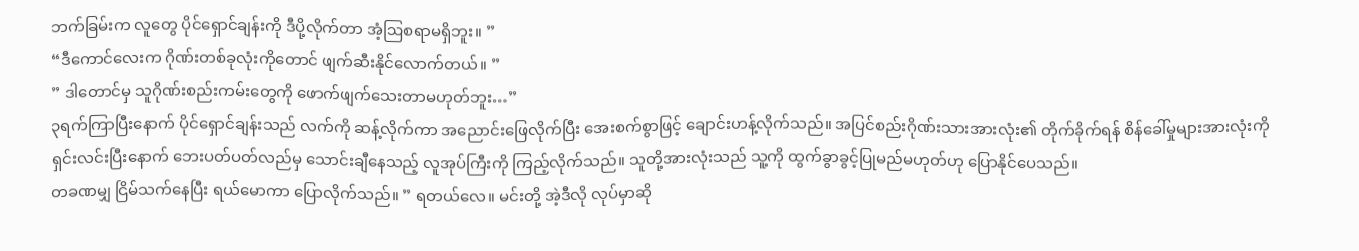ဘက်ခြမ်းက လူတွေ ပိုင်ရှောင်ချန်းကို ဒီပို့လိုက်တာ အံ့ဩစရာမရှိဘူး။ ”
“ဒီကောင်လေးက ဂိုဏ်းတစ်ခုလုံးကိုတောင် ဖျက်ဆီးနိုင်လောက်တယ်။ ”
” ဒါတောင်မှ သူဂိုဏ်းစည်းကမ်းတွေကို ဖောက်ဖျက်သေးတာမဟုတ်ဘူး…”
၃ရက်ကြာပြီးနောက် ပိုင်ရှောင်ချန်းသည် လက်ကို ဆန့်လိုက်ကာ အညောင်းဖြေလိုက်ပြီး အေးစက်စွာဖြင့် ချောင်းဟန့်လိုက်သည်။ အပြင်စည်းဂိုဏ်းသားအားလုံး၏ တိုက်ခိုက်ရန် စိန်ခေါ်မှုများအားလုံးကို ရှင်းလင်းပြီးနောက် ဘေးပတ်ပတ်လည်မှ သောင်းချီနေသည့် လူအုပ်ကြီးကို ကြည့်လိုက်သည်။ သူတို့အားလုံးသည် သူ့ကို ထွက်ခွာခွင့်ပြုမည်မဟုတ်ဟု ပြောနိုင်ပေသည်။
တခဏမျှ ငြိမ်သက်နေပြီး ရယ်မောကာ ပြောလိုက်သည်။ ” ရတယ်လေ။ မင်းတို့ အဲ့ဒီလို လုပ်မှာဆို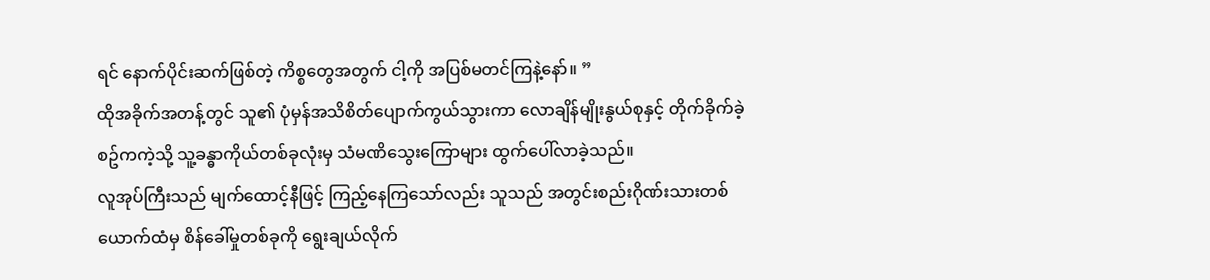ရင် နောက်ပိုင်းဆက်ဖြစ်တဲ့ ကိစ္စတွေအတွက် ငါ့ကို အပြစ်မတင်ကြနဲ့နော်။ ”
ထိုအခိုက်အတန့်တွင် သူ၏ ပုံမှန်အသိစိတ်ပျောက်ကွယ်သွားကာ လောချိန်မျိုးနွယ်စုနှင့် တိုက်ခိုက်ခဲ့စဥ်ကကဲ့သို့ သူ့ခန္ဓာကိုယ်တစ်ခုလုံးမှ သံမဏိသွေးကြောများ ထွက်ပေါ်လာခဲ့သည်။
လူအုပ်ကြီးသည် မျက်ထောင့်နီဖြင့် ကြည့်နေကြသော်လည်း သူသည် အတွင်းစည်းဂိုဏ်းသားတစ်ယောက်ထံမှ စိန်ခေါ်မှုတစ်ခုကို ရွေးချယ်လိုက်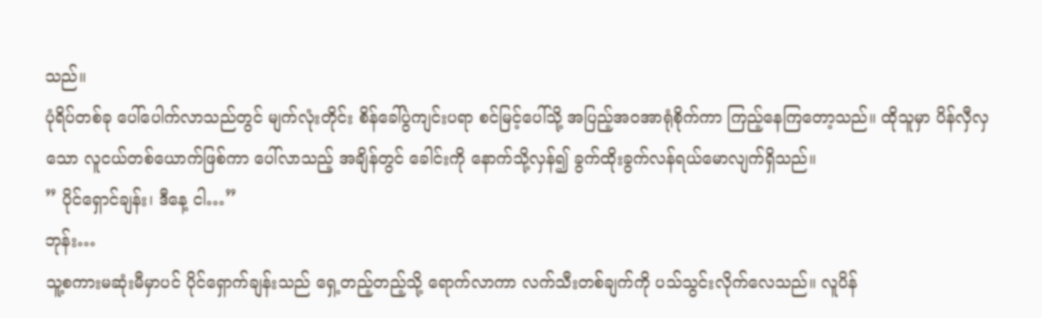သည်။
ပုံရိပ်တစ်ခု ပေါ်ပေါက်လာသည်တွင် မျက်လုံးတိုင်း စိန်ခေါ်ပွဲကျင်းပရာ စင်မြင့်ပေါ်သို့ အပြည့်အဝအာရုံစိုက်ကာ ကြည့်နေကြတော့သည်။ ထိုသူမှာ ပိန်လှီလှသော လူငယ်တစ်ယောက်ဖြစ်ကာ ပေါ်လာသည့် အချိန်တွင် ခေါင်းကို နောက်သို့လှန်၍ ခွက်ထိုးခွက်လန်ရယ်မောလျက်ရှိသည်။
” ပိုင်ရှောင်ချန်း၊ ဒီနေ့ ငါ…”
ဘုန်း…
သူ့စကားမဆုံးမီမှာပင် ပိုင်ရှောက်ချန်းသည် ရှေ့တည့်တည့်သို့ ရောက်လာကာ လက်သီးတစ်ချက်ကို ပသ်သွင်းလိုက်လေသည်။ လူပိန်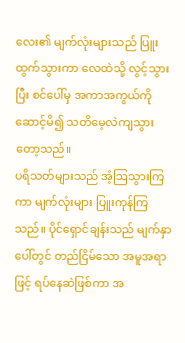လေး၏ မျက်လုံးများသည် ပြူးထွက်သွားကာ လေထဲသို့ လွင့်သွားပြီး စင်ပေါ်မှ အကာအကွယ်ကို ဆောင့်မိ၍ သတိမေ့လဲကျသွားတော့သည်။
ပရိသတ်များသည် အံ့ဩသွားကြကာ မျက်လုံးများ ပြူးကုန်ကြသည်။ ပိုင်ရှောင်ချန်းသည် မျက်နှာပေါ်တွင် တည်ငြိမ်သော အမူအရာဖြင့် ရပ်နေဆဲဖြစ်ကာ အ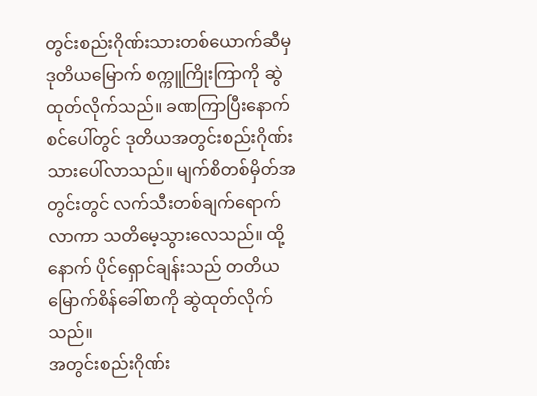တွင်းစည်းဂိုဏ်းသားတစ်ယောက်ဆီမှ ဒုတိယမြောက် စက္ကူကြိုးကြာကို ဆွဲထုတ်လိုက်သည်။ ခဏကြာပြီးနောက် စင်ပေါ်တွင် ဒုတိယအတွင်းစည်းဂိုဏ်းသားပေါ်လာသည်။ မျက်စိတစ်မှိတ်အတွင်းတွင် လက်သီးတစ်ချက်ရောက်လာကာ သတိမေ့သွားလေသည်။ ထို့နောက် ပိုင်ရှောင်ချန်းသည် တတိယမြောက်စိန်ခေါ်စာကို ဆွဲထုတ်လိုက်သည်။
အတွင်းစည်းဂိုဏ်း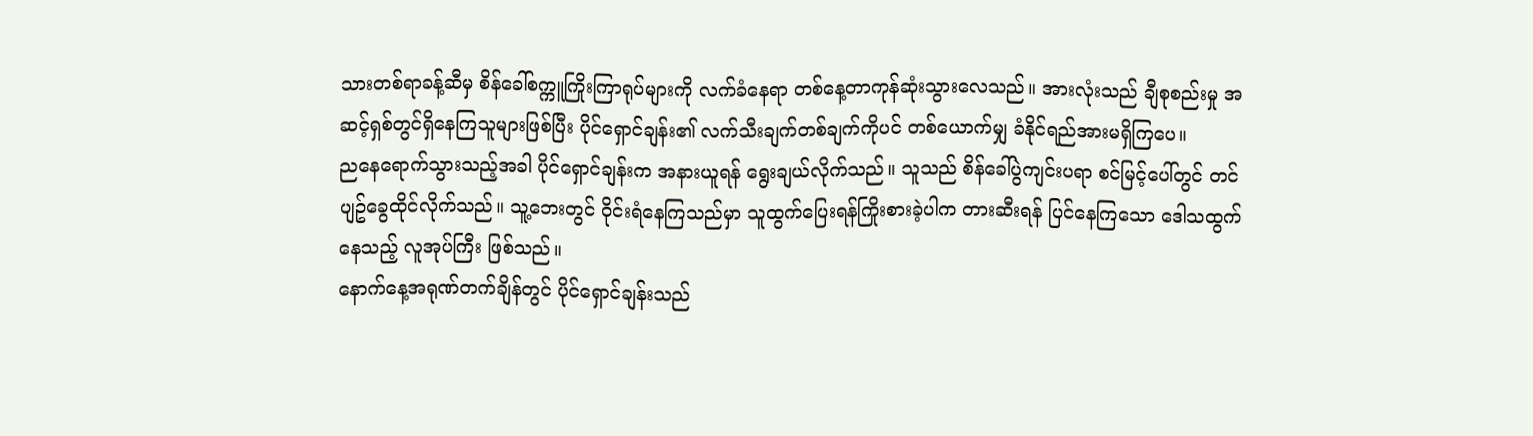သားတစ်ရာခန့်ဆီမှ စိန်ခေါ်စက္ကူကြိုးကြာရုပ်များကို လက်ခံနေရာ တစ်နေ့တာကုန်ဆုံးသွားလေသည်။ အားလုံးသည် ချီစုစည်းမှု အဆင့်ရှစ်တွင်ရှိနေကြသူများဖြစ်ပြီး ပိုင်ရှောင်ချန်း၏ လက်သီးချက်တစ်ချက်ကိုပင် တစ်ယောက်မျှ ခံနိုင်ရည်အားမရှိကြပေ။
ညနေရောက်သွားသည့်အခါ ပိုင်ရှောင်ချန်းက အနားယူရန် ရွေးချယ်လိုက်သည်။ သူသည် စိန်ခေါ်ပွဲကျင်းပရာ စင်မြင့်ပေါ်တွင် တင်ပျဥ်ခွေထိုင်လိုက်သည်။ သူ့ဘေးတွင် ဝိုင်းရံနေကြသည်မှာ သူထွက်ပြေးရန်ကြိုးစားခဲ့ပါက တားဆီးရန် ပြင်နေကြသော ဒေါသထွက်နေသည့် လူအုပ်ကြီး ဖြစ်သည်။
နောက်နေ့အရုဏ်တက်ချိန်တွင် ပိုင်ရှောင်ချန်းသည်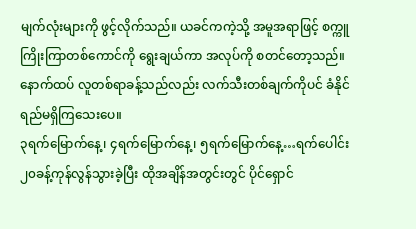မျက်လုံးများကို ဖွင့်လိုက်သည်။ ယခင်ကကဲ့သို့ အမူအရာဖြင့် စက္ကူကြိုးကြာတစ်ကောင်ကို ရွေးချယ်ကာ အလုပ်ကို စတင်တော့သည်။ နောက်ထပ် လူတစ်ရာခန့်သည်လည်း လက်သီးတစ်ချက်ကိုပင် ခံနိုင်ရည်မရှိကြသေးပေ။
၃ရက်မြောက်နေ့၊ ၄ရက်မြောက်နေ့၊ ၅ရက်မြောက်နေ့…ရက်ပေါင်း ၂၀ခန့်ကုန်လွန်သွားခဲ့ပြီး ထိုအချိန်အတွင်းတွင် ပိုင်ရှောင်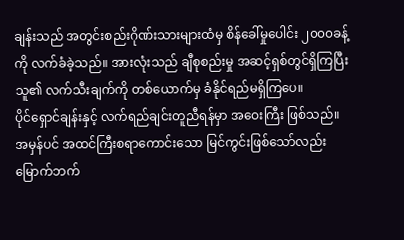ချန်းသည် အတွင်းစည်းဂိုဏ်းသားများထံမှ စိန်ခေါ်မှုပေါင်း ၂၀၀၀ခန့်ကို လက်ခံခဲ့သည်။ အားလုံးသည် ချီစုစည်းမှု အဆင့်ရှစ်တွင်ရှိကြပြီး သူ၏ လက်သီးချက်ကို တစ်ယောက်မှ ခံနိုင်ရည်မရှိကြပေ။
ပိုင်ရှောင်ချန်းနှင့် လက်ရည်ချင်းတူညီရန်မှာ အဝေးကြီး ဖြစ်သည်။
အမှန်ပင် အထင်ကြီးစရာကောင်းသော မြင်ကွင်းဖြစ်သော်လည်း မြောက်ဘက်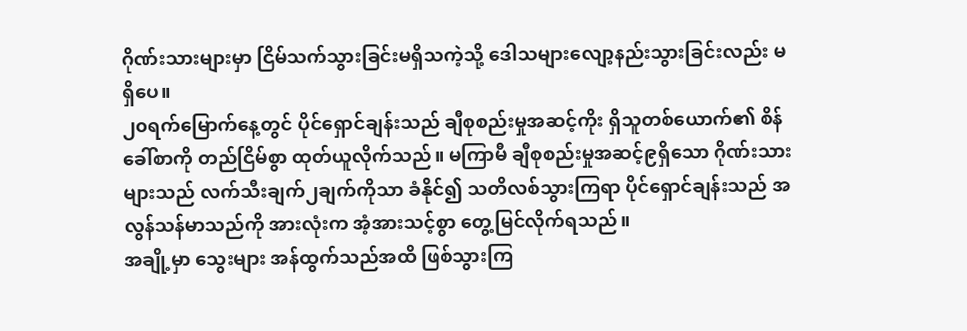ဂိုဏ်းသားများမှာ ငြိမ်သက်သွားခြင်းမရှိသကဲ့သို့ ဒေါသများလျော့နည်းသွားခြင်းလည်း မရှိပေ။
၂၀ရက်မြောက်နေ့တွင် ပိုင်ရှောင်ချန်းသည် ချီစုစည်းမှုအဆင့်ကိုး ရှိသူတစ်ယောက်၏ စိန်ခေါ်စာကို တည်ငြိမ်စွာ ထုတ်ယူလိုက်သည်။ မကြာမီ ချီစုစည်းမှုအဆင့်၉ရှိသော ဂိုဏ်းသားများသည် လက်သီးချက်၂ချက်ကိုသာ ခံနိုင်၍ သတိလစ်သွားကြရာ ပိုင်ရှောင်ချန်းသည် အလွန်သန်မာသည်ကို အားလုံးက အံ့အားသင့်စွာ တွေ့မြင်လိုက်ရသည်။
အချို့မှာ သွေးများ အန်ထွက်သည်အထိ ဖြစ်သွားကြ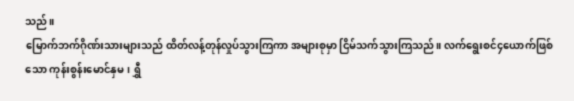သည်။
မြောက်ဘက်ဂိုဏ်းသားများသည် ထိတ်လန့်တုန်လှုပ်သွားကြကာ အများစုမှာ ငြိမ်သက်သွားကြသည်။ လက်ရွေးစင်၄ယောက်ဖြစ်သော ကုန်းစွန်းမောင်နှမ၊ ရွှီ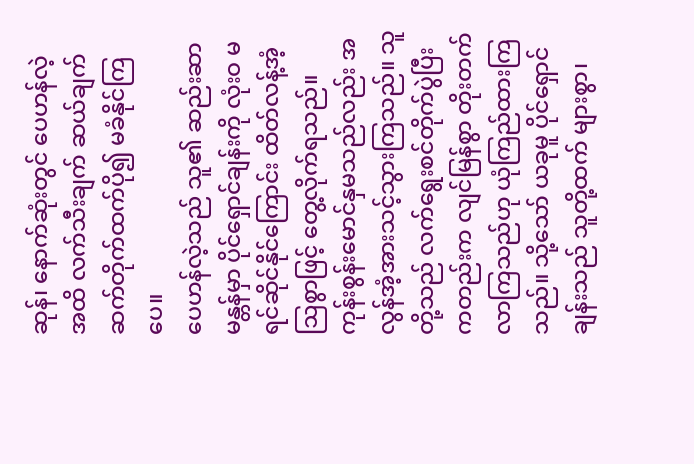ဆုန်၊ နောက်ဆုံးတွင် ပေဟန်လဲ့ အထိ လက်သီးချက် ဆယ်ချက်ဆက်တိုက်ထက်ပို၍ မခံနိုင်ကြပေ။
ပေဟန်လဲ့သည် သူ၏ ဆည်းဆာမန္တန်မှာ ပိုင်ရှောင်ချန်းကို လုံးဝ မရင်ဆိုင်နိုင်ကြောင်း ထိတ်လန့်အံ့ဩစွာဖြင့် တွေ့လိုက်ရသည်။
ကုန်းစွန်းမောင်နှမသည်လည်း အလွန်အံ့အားသင့်သွားကြသည်။ သူတို့သည် လက်ရွေးစင်တိုက်ပွဲပြီးကတည်းက လျင်မြန်စွာ တိုးတက်လာကြသည်ဟု ယုံကြည်ထားကြသည်။ သို့သော် ယခုမူ ပိုင်ရှောင်ချန်းသည် သူတို့ထက် များစွာ၊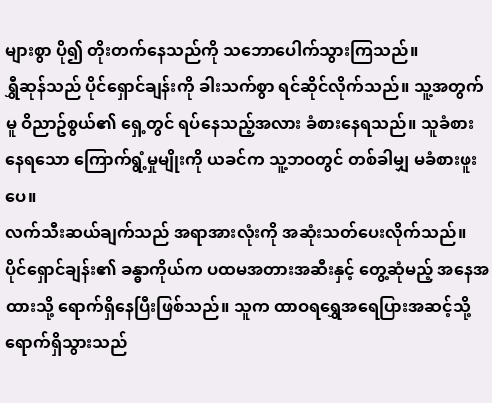များစွာ ပို၍ တိုးတက်နေသည်ကို သဘောပေါက်သွားကြသည်။
ရွှီဆုန်သည် ပိုင်ရှောင်ချန်းကို ခါးသက်စွာ ရင်ဆိုင်လိုက်သည်။ သူ့အတွက်မူ ဝိညာဥ်စွယ်၏ ရှေ့တွင် ရပ်နေသည့်အလား ခံစားနေရသည်။ သူခံစားနေရသော ကြောက်ရွံ့မှုမျိုးကို ယခင်က သူ့ဘဝတွင် တစ်ခါမျှ မခံစားဖူးပေ။
လက်သီးဆယ်ချက်သည် အရာအားလုံးကို အဆုံးသတ်ပေးလိုက်သည်။ ပိုင်ရှောင်ချန်း၏ ခန္ဓာကိုယ်က ပထမအတားအဆီးနှင့် တွေ့ဆုံမည့် အနေအထားသို့ ရောက်ရှိနေပြီးဖြစ်သည်။ သူက ထာဝရရွှေအရေပြားအဆင့်သို့ ရောက်ရှိသွားသည်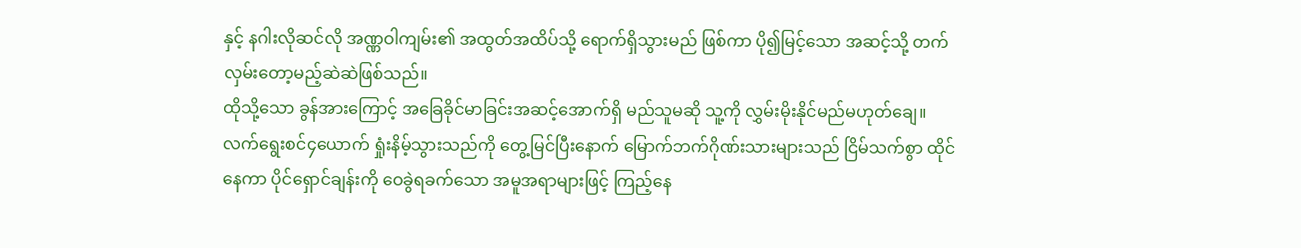နှင့် နဂါးလိုဆင်လို အဏ္ဏဝါကျမ်း၏ အထွတ်အထိပ်သို့ ရောက်ရှိသွားမည် ဖြစ်ကာ ပို၍မြင့်သော အဆင့်သို့ တက်လှမ်းတော့မည့်ဆဲဆဲဖြစ်သည်။
ထိုသို့သော ခွန်အားကြောင့် အခြေခိုင်မာခြင်းအဆင့်အောက်ရှိ မည်သူမဆို သူ့ကို လွှမ်းမိုးနိုင်မည်မဟုတ်ချေ။
လက်ရွေးစင်၄ယောက် ရှုံးနိမ့်သွားသည်ကို တွေ့မြင်ပြီးနောက် မြောက်ဘက်ဂိုဏ်းသားများသည် ငြိမ်သက်စွာ ထိုင်နေကာ ပိုင်ရှောင်ချန်းကို ဝေခွဲရခက်သော အမူအရာများဖြင့် ကြည့်နေ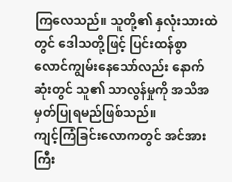ကြလေသည်။ သူတို့၏ နှလုံးသားထဲတွင် ဒေါသတို့ဖြင့် ပြင်းထန်စွာ လောင်ကျွမ်းနေသော်လည်း နောက်ဆုံးတွင် သူ၏ သာလွန်မှုကို အသိအမှတ်ပြုရမည်ဖြစ်သည်။
ကျင့်ကြံခြင်းလောကတွင် အင်အားကြီး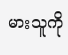မားသူကို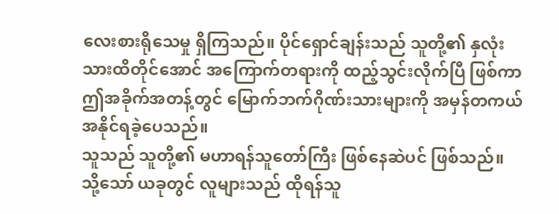လေးစားရိုသေမှု ရှိကြသည်။ ပိုင်ရှောင်ချန်းသည် သူတို့၏ နှလုံးသားထိတိုင်အောင် အကြောက်တရားကို ထည့်သွင်းလိုက်ပြီ ဖြစ်ကာ ဤအခိုက်အတန့်တွင် မြောက်ဘက်ဂိုဏ်းသားများကို အမှန်တကယ် အနိုင်ရခဲ့ပေသည်။
သူသည် သူတို့၏ မဟာရန်သူတော်ကြီး ဖြစ်နေဆဲပင် ဖြစ်သည်။ သို့သော် ယခုတွင် လူများသည် ထိုရန်သူ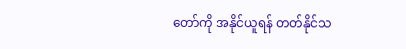တော်ကို အနိုင်ယူရန် တတ်နိုင်သ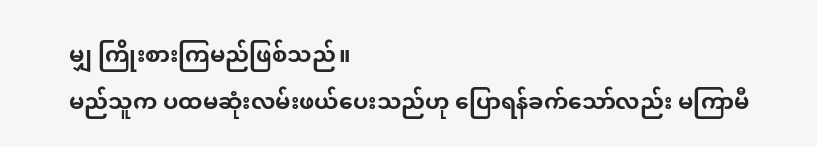မျှ ကြိုးစားကြမည်ဖြစ်သည်။
မည်သူက ပထမဆုံးလမ်းဖယ်ပေးသည်ဟု ပြောရန်ခက်သော်လည်း မကြာမီ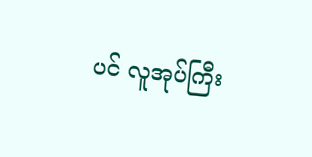ပင် လူအုပ်ကြီး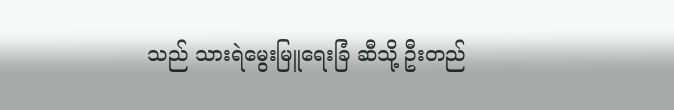သည် သားရဲမွေးမြူရေးခြံ ဆီသို့ ဦးတည်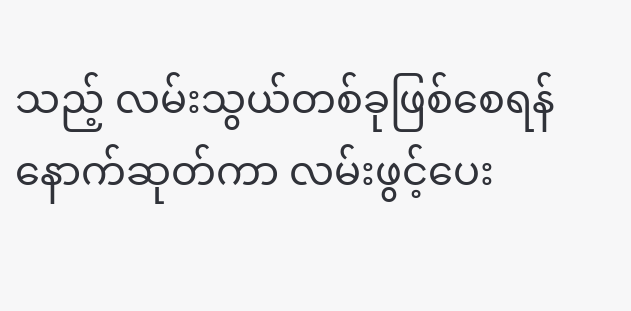သည့် လမ်းသွယ်တစ်ခုဖြစ်စေရန် နောက်ဆုတ်ကာ လမ်းဖွင့်ပေး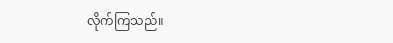လိုက်ကြသည်။